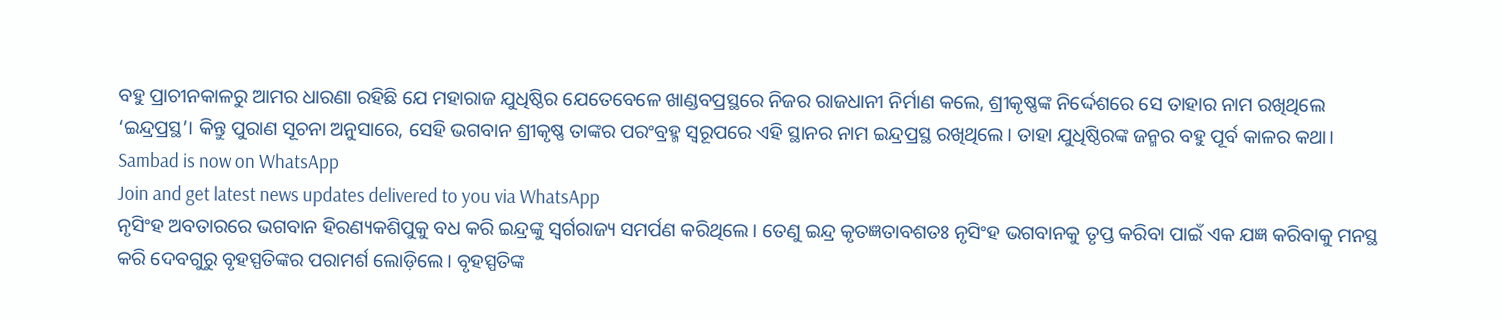ବହୁ ପ୍ରାଚୀନକାଳରୁ ଆମର ଧାରଣା ରହିଛି ଯେ ମହାରାଜ ଯୁଧିଷ୍ଠିର ଯେତେବେଳେ ଖାଣ୍ଡବପ୍ରସ୍ଥରେ ନିଜର ରାଜଧାନୀ ନିର୍ମାଣ କଲେ, ଶ୍ରୀକୃଷ୍ଣଙ୍କ ନିର୍ଦ୍ଦେଶରେ ସେ ତାହାର ନାମ ରଖିଥିଲେ ‘ଇନ୍ଦ୍ରପ୍ରସ୍ଥ’। କିନ୍ତୁ ପୁରାଣ ସୂଚନା ଅନୁସାରେ, ସେହି ଭଗବାନ ଶ୍ରୀକୃଷ୍ଣ ତାଙ୍କର ପରଂବ୍ରହ୍ମ ସ୍ୱରୂପରେ ଏହି ସ୍ଥାନର ନାମ ଇନ୍ଦ୍ରପ୍ରସ୍ଥ ରଖିଥିଲେ। ତାହା ଯୁଧିଷ୍ଠିରଙ୍କ ଜନ୍ମର ବହୁ ପୂର୍ବ କାଳର କଥା।
Sambad is now on WhatsApp
Join and get latest news updates delivered to you via WhatsApp
ନୃସିଂହ ଅବତାରରେ ଭଗବାନ ହିରଣ୍ୟକଶିପୁକୁ ବଧ କରି ଇନ୍ଦ୍ରଙ୍କୁ ସ୍ୱର୍ଗରାଜ୍ୟ ସମର୍ପଣ କରିଥିଲେ। ତେଣୁ ଇନ୍ଦ୍ର କୃତଜ୍ଞତାବଶତଃ ନୃସିଂହ ଭଗବାନକୁ ତୃପ୍ତ କରିବା ପାଇଁ ଏକ ଯଜ୍ଞ କରିବାକୁ ମନସ୍ଥ କରି ଦେବଗୁରୁ ବୃହସ୍ପତିଙ୍କର ପରାମର୍ଶ ଲୋଡ଼ିଲେ। ବୃହସ୍ପତିଙ୍କ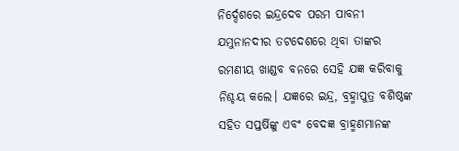ନିର୍ଦ୍ଦେଶରେ ଇନ୍ଦ୍ରଦେବ ପରମ ପାବନୀ ଯମୁନାନଦୀର ତଟଦେଶରେ ଥିବା ତାଙ୍କର ରମଣୀୟ ଖାଣ୍ଡବ ବନରେ ସେହି ଯଜ୍ଞ କରିବାକୁ ନିଶ୍ଚୟ କଲେ। ଯଜ୍ଞରେ ଇନ୍ଦ୍ର, ବ୍ରହ୍ମାପୁତ୍ର ବଶିଷ୍ଠଙ୍କ ସହିତ ସପ୍ତର୍ଷିଙ୍କୁ ଏବଂ ବେଦଜ୍ଞ ବ୍ରାହ୍ମଣମାନଙ୍କ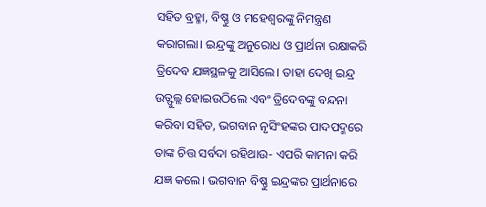ସହିତ ବ୍ରହ୍ମା, ବିଷ୍ଣୁ ଓ ମହେଶ୍ୱରଙ୍କୁ ନିମନ୍ତ୍ରଣ କରାଗଲା। ଇନ୍ଦ୍ରଙ୍କୁ ଅନୁରୋଧ ଓ ପ୍ରାର୍ଥନା ରକ୍ଷାକରି ତ୍ରିଦେବ ଯଜ୍ଞସ୍ଥଳକୁ ଆସିଲେ। ତାହା ଦେଖି ଇନ୍ଦ୍ର ଉତ୍ଫୁଲ୍ଲ ହୋଇଉଠିଲେ ଏବଂ ତ୍ରିଦେବଙ୍କୁ ବନ୍ଦନା କରିବା ସହିତ, ଭଗବାନ ନୃସିଂହଙ୍କର ପାଦପଦ୍ମରେ ତାଙ୍କ ଚିତ୍ତ ସର୍ବଦା ରହିଥାଉ- ଏପରି କାମନା କରି ଯଜ୍ଞ କଲେ। ଭଗବାନ ବିଷ୍ଣୁ ଇନ୍ଦ୍ରଙ୍କର ପ୍ରାର୍ଥନାରେ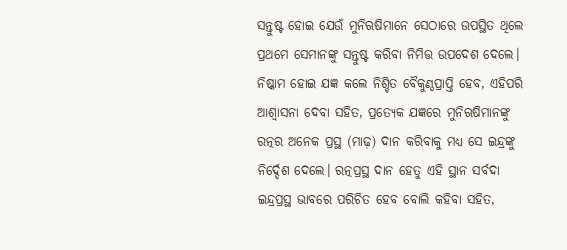ସନ୍ତୁଷ୍ଟ ହୋଇ ଯେଉଁ ମୁନିଋଷିମାନେ ସେଠାରେ ଉପସ୍ଥିତ ଥିଲେ ପ୍ରଥମେ ସେମାନଙ୍କୁ ସନ୍ତୁଷ୍ଟ କରିବା ନିମିତ୍ତ ଉପଦେଶ ଦେଲେ। ନିଷ୍କାମ ହୋଇ ଯଜ୍ଞ କଲେ ନିଶ୍ଚିତ ବୈକୁଣ୍ଠପ୍ରାପ୍ତି ହେବ, ଏହିପରି ଆଶ୍ୱାସନା ଦେବା ସହିତ, ପ୍ରତ୍ୟେକ ଯଜ୍ଞରେ ମୁନିଋଷିମାନଙ୍କୁ ରତ୍ନର ଅନେକ ପ୍ରସ୍ଥ (ମାଢ଼) ଦାନ କରିବାକୁ ମଧ୍ୟ ସେ ଇନ୍ଦ୍ରଙ୍କୁ ନିର୍ଦ୍ଦେଶ ଦେଲେ। ରତ୍ନପ୍ରସ୍ଥ ଦାନ ହେତୁ ଏହି ସ୍ଥାନ ସର୍ବଦା ଇନ୍ଦ୍ରପ୍ରସ୍ଥ ଭାବରେ ପରିଚିତ ହେବ ବୋଲି କହିବା ସହିତ,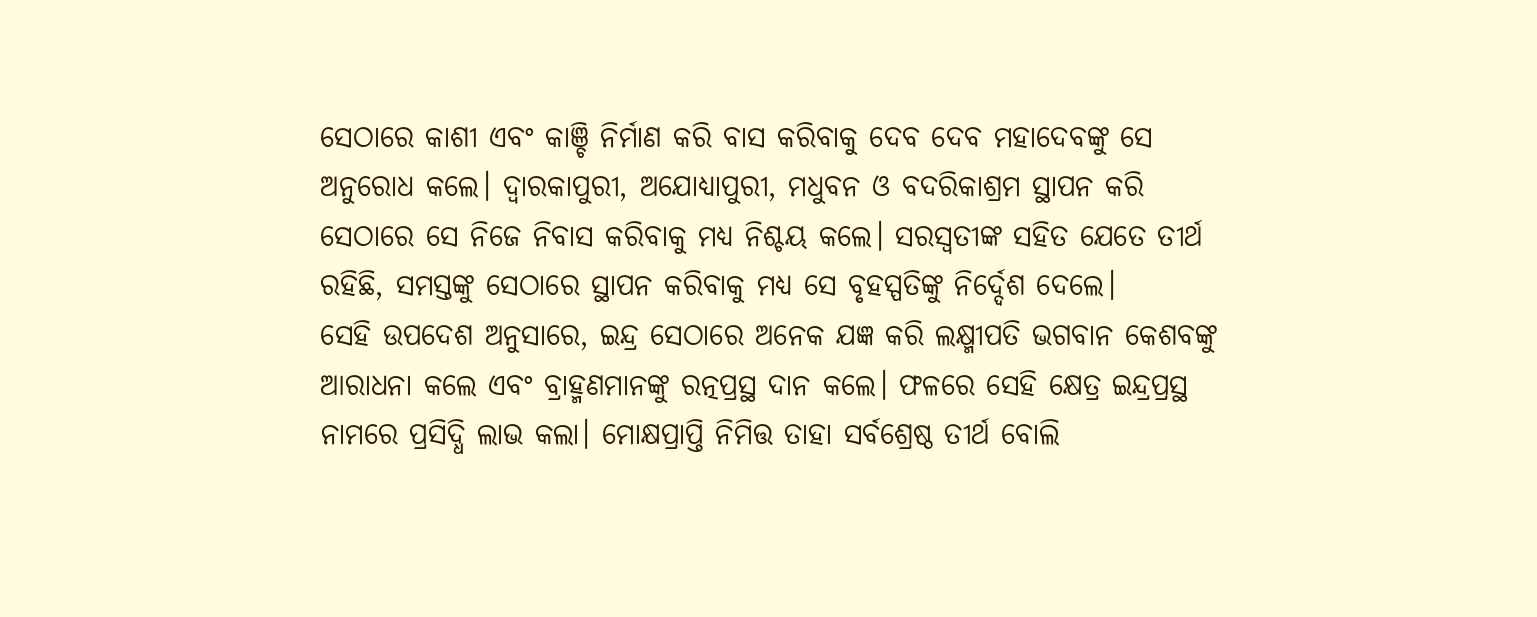ସେଠାରେ କାଶୀ ଏବଂ କାଞ୍ଚି ନିର୍ମାଣ କରି ବାସ କରିବାକୁ ଦେବ ଦେବ ମହାଦେବଙ୍କୁ ସେ ଅନୁରୋଧ କଲେ। ଦ୍ୱାରକାପୁରୀ, ଅଯୋଧ୍ୟାପୁରୀ, ମଧୁବନ ଓ ବଦରିକାଶ୍ରମ ସ୍ଥାପନ କରି ସେଠାରେ ସେ ନିଜେ ନିବାସ କରିବାକୁ ମଧ୍ୟ ନିଶ୍ଚୟ କଲେ। ସରସ୍ୱତୀଙ୍କ ସହିତ ଯେତେ ତୀର୍ଥ ରହିଛି, ସମସ୍ତଙ୍କୁ ସେଠାରେ ସ୍ଥାପନ କରିବାକୁ ମଧ୍ୟ ସେ ବୃହସ୍ପତିଙ୍କୁ ନିର୍ଦ୍ଦେଶ ଦେଲେ।
ସେହି ଉପଦେଶ ଅନୁସାରେ, ଇନ୍ଦ୍ର ସେଠାରେ ଅନେକ ଯଜ୍ଞ କରି ଲକ୍ଷ୍ମୀପତି ଭଗବାନ କେଶବଙ୍କୁ ଆରାଧନା କଲେ ଏବଂ ବ୍ରାହ୍ମଣମାନଙ୍କୁ ରତ୍ନପ୍ରସ୍ଥ ଦାନ କଲେ। ଫଳରେ ସେହି କ୍ଷେତ୍ର ଇନ୍ଦ୍ରପ୍ରସ୍ଥ ନାମରେ ପ୍ରସିଦ୍ଧି ଲାଭ କଲା। ମୋକ୍ଷପ୍ରାପ୍ତି ନିମିତ୍ତ ତାହା ସର୍ବଶ୍ରେଷ୍ଠ ତୀର୍ଥ ବୋଲି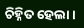ଚିହ୍ନିତ ହେଲା।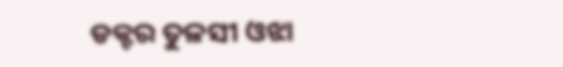ଡକ୍ଟର ତୁଳସୀ ଓଝା